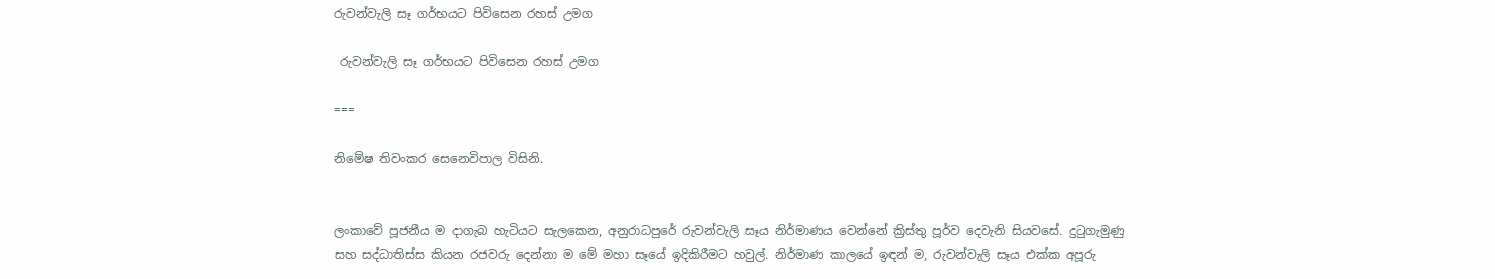රුවන්වැලි සෑ ගර්භයට පිවිසෙන රහස් උමග

 රුවන්වැලි සෑ ගර්භයට පිවිසෙන රහස් උමග

===

නිමේෂ තිවංකර සෙනෙවිපාල විසිනි.


ලංකාවේ පූජනීය ම දාගැබ හැටියට සැලකෙන, අනුරාධපුරේ රුවන්වැලි සෑය නිර්මාණය වෙන්නේ ක්‍රිස්තු පූර්ව දෙවැනි සියවසේ. දුටුගැමුණු සහ සද්ධාතිස්ස කියන රජවරු දෙන්නා ම මේ මහා සෑයේ ඉදිකිරීමට හවුල්. නිර්මාණ කාලයේ ඉඳන් ම, රුවන්වැලි සෑය එක්ක අපූරු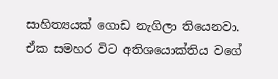සාහිත්‍යයක් ගොඩ නැගිලා තියෙනවා. ඒක සමහර විට අතිශයොක්තිය වගේ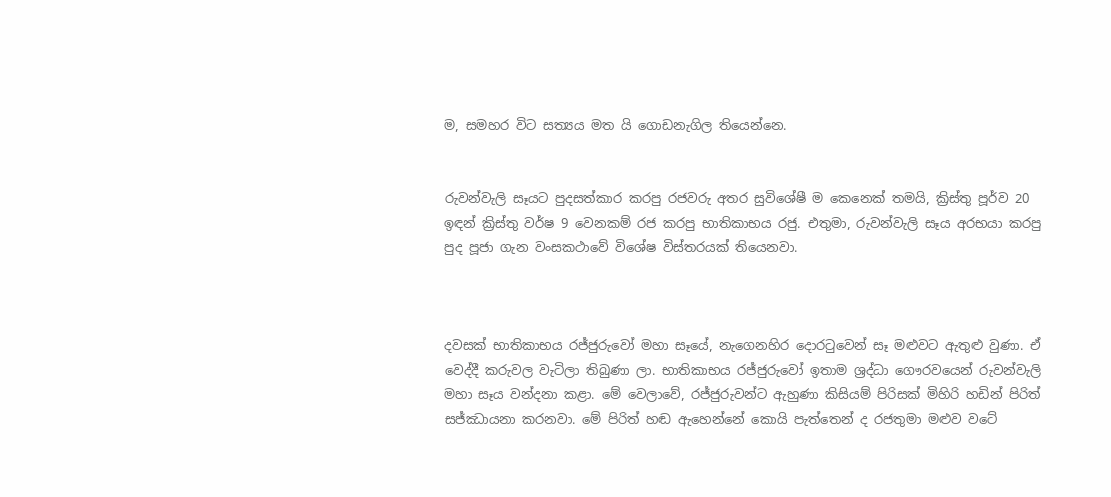ම, සමහර විට සත්‍යය මත යි ගොඩනැගිල තියෙන්නෙ.


රුවන්වැලි සෑයට පුදසත්කාර කරපු රජවරු අතර සුවිශේෂී ම කෙනෙක් තමයි, ක්‍රිස්තු පූර්ව 20 ඉඳන් ක්‍රිස්තු වර්ෂ 9 වෙනකම් රජ කරපු භාතිකාභය රජු. එතුමා, රුවන්වැලි සෑය අරභයා කරපු පුද පූජා ගැන වංසකථාවේ විශේෂ විස්තරයක් තියෙනවා.



දවසක් භාතිකාභය රජ්ජුරුවෝ මහා සෑයේ, නැගෙනහිර දොරටුවෙන් සෑ මළුවට ඇතුළු වුණා. ඒ වෙද්දී කරුවල වැටිලා තිබුණා ලා. භාතිකාභය රජ්ජුරුවෝ ඉතාම ශ්‍රද්ධා ගෞරවයෙන් රුවන්වැලි මහා සෑය වන්දනා කළා. මේ වෙලාවේ, රජ්ජුරුවන්ට ඇහුණා කිසියම් පිරිසක් මිහිරි හඩින් පිරිත් සජ්ඣායනා කරනවා. මේ පිරිත් හඬ ඇහෙන්නේ කොයි පැත්තෙන් ද රජතුමා මළුව වටේ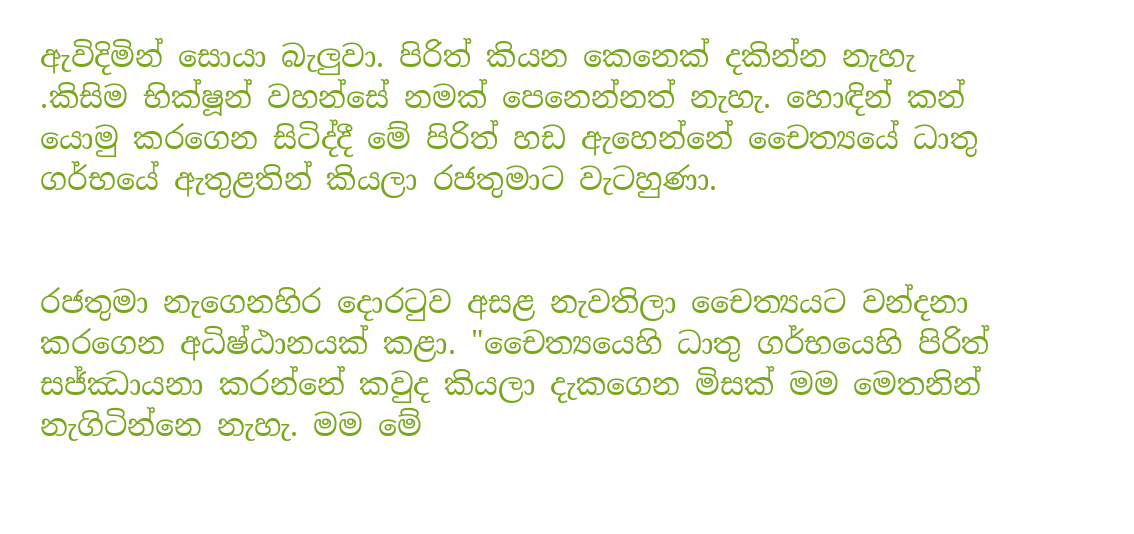ඇවිදිමින් සොයා බැලුවා. පිරිත් කියන කෙනෙක් දකින්න නැහැ .කිසිම භික්ෂූන් වහන්සේ නමක් පෙනෙන්නත් නැහැ. හොඳින් කන් යොමු කරගෙන සිටිද්දී මේ පිරිත් හඩ ඇහෙන්නේ චෛත්‍යයේ ධාතු ගර්භයේ ඇතුළතින් කියලා රජතුමාට වැටහුණා.


රජතුමා නැගෙනහිර දොරටුව අසළ නැවතිලා චෛත්‍යයට වන්දනා කරගෙන අධිෂ්ඨානයක් කළා. "චෛත්‍යයෙහි ධාතු ගර්භයෙහි පිරිත් සජ්ඣායනා කරන්නේ කවුද කියලා දැකගෙන මිසක් මම මෙතනින් නැගිටින්නෙ නැහැ. මම මේ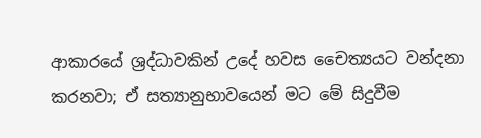ආකාරයේ ශ්‍රද්ධාවකින් උදේ හවස චෛත්‍යයට වන්දනා කරනවා; ඒ සත්‍යානුභාවයෙන් මට මේ සිදුවීම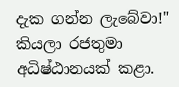දැක ගන්න ලැබේවා!" කියලා රජතුමා අධිෂ්ඨානයක් කළා.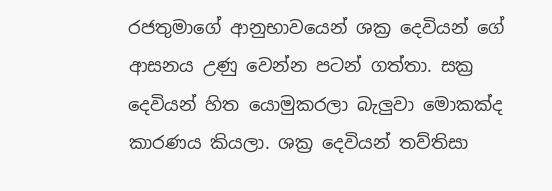රජතුමාගේ ආනුභාවයෙන් ශක්‍ර දෙවියන් ගේ ආසනය උණු වෙන්න පටන් ගත්තා. සක්‍ර දෙවියන් හිත යොමුකරලා බැලුවා මොකක්ද කාරණය කියලා. ශක්‍ර දෙවියන් තව්තිසා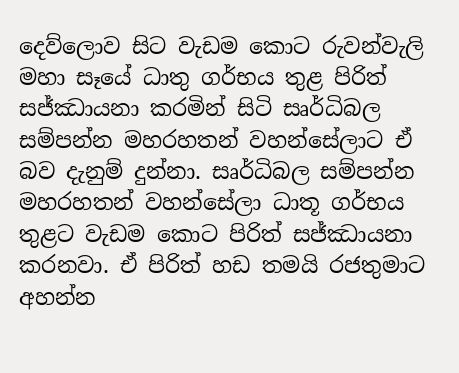දෙව්ලොව සිට වැඩම කොට රුවන්වැලි මහා සෑයේ ධාතු ගර්භය තුළ පිරිත් සජ්ඣායනා කරමින් සිටි සෘර්ධිබල සම්පන්න මහරහතන් වහන්සේලාට ඒ බව දැනුම් දුන්නා. සෘර්ධිබල සම්පන්න මහරහතන් වහන්සේලා ධාතූ ගර්භය තුළට වැඩම කොට පිරිත් සජ්ඣායනා කරනවා. ඒ පිරිත් හඩ තමයි රජතුමාට අහන්න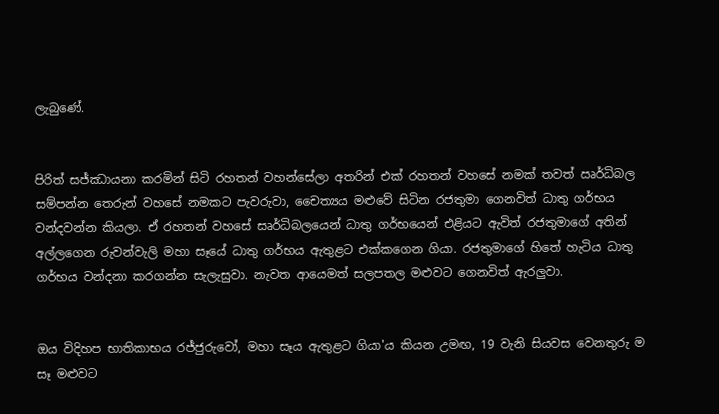ලැබුණේ.


පිරිත් සජ්ඣායනා කරමින් සිටි රහතන් වහන්සේලා අතරින් එක් රහතන් වහසේ නමක් තවත් ඍර්ධිබල සම්පන්න තෙරුන් වහසේ නමකට පැවරුවා, චෛත්‍යය මළුවේ සිටින රජතුමා ගෙනවිත් ධාතු ගර්භය වන්දවන්න කියලා. ඒ රහතන් වහසේ සෘර්ධිබලයෙන් ධාතු ගර්භයෙන් එළියට ඇවිත් රජතුමාගේ අතින් අල්ලගෙන රුවන්වැලි මහා සෑයේ ධාතු ගර්භය ඇතුළට එක්කගෙන ගියා. රජතුමාගේ හිතේ හැටිය ධාතු ගර්භය වන්දනා කරගන්න සැලැසුවා. නැවත ආයෙමත් සලපතල මළුවට ගෙනවිත් ඇරලුවා.


ඔය විදිහප භාතිකාභය රජ්ජුරුවෝ, මහා සෑය ඇතුළට ගියා'ය කියන උමඟ, 19 වැනි සියවස වෙනතුරු ම සෑ මළුවට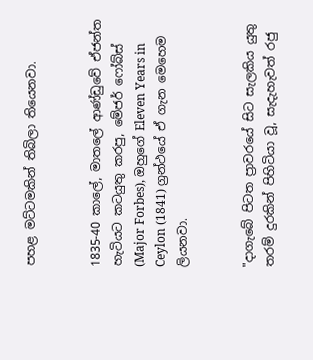පහළ මට්ටමකින් තිබිලා තියෙනවා.


1835-40 කාලේ, මාතලේ ආණ්ඩුවේ ඒජන්ත හැටියට කටයුතු කරපු, මේජර් ෆෝබ්ස් (Major Forbes), ඔහුගේ Eleven Years in Ceylon (1841) ග්‍රන්ථයේ ඒ ගැන මෙහෙම ලියනවා.


"දාගැබේ පිටත ප්‍රාවරයේ සිට සැලකිය යුතු තරම් දුරකින් පිහිටියා වූ, සැදැහැවත් රජු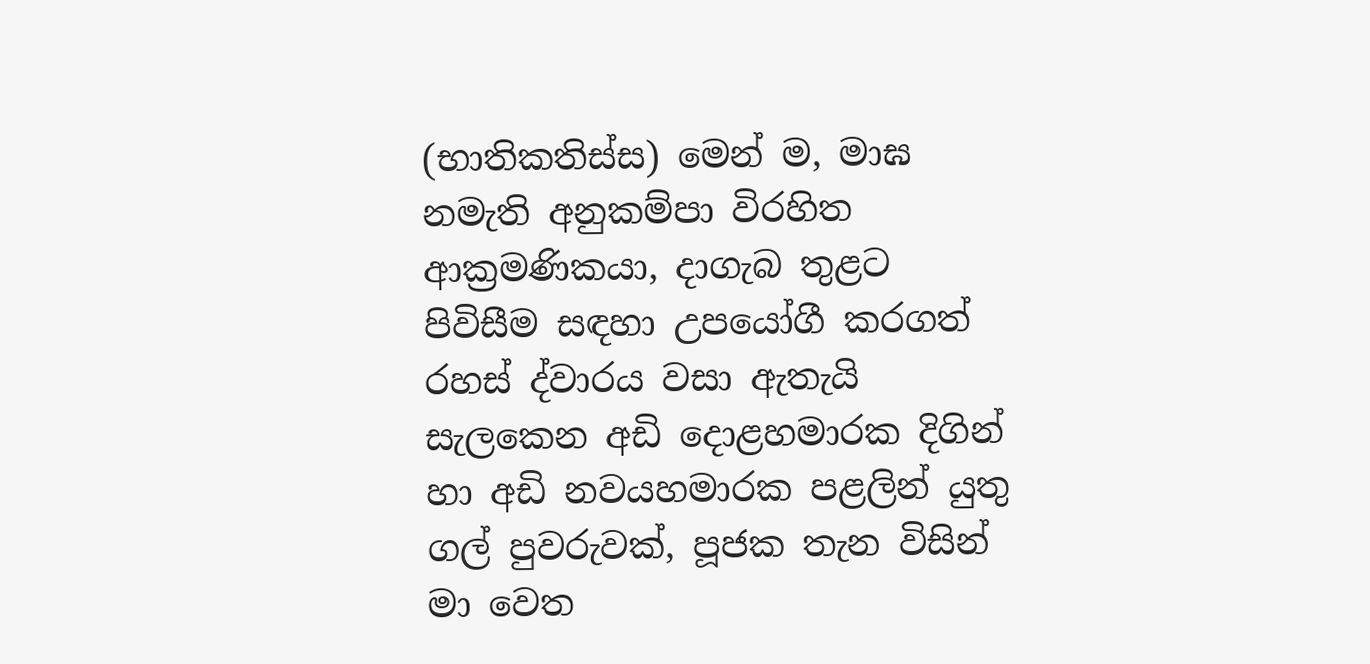(භාතිකතිස්ස) මෙන් ම, මාඝ නමැති අනුකම්පා විරහිත ආක්‍රමණිකයා, දාගැබ තුළට පිවිසීම සඳහා උපයෝගී කරගත් රහස් ද්වාරය වසා ඇතැයි සැලකෙන අඩි දොළහමාරක දිගින් හා අඩි නවයහමාරක පළලින් යුතු ගල් පුවරුවක්, පූජක තැන විසින් මා වෙත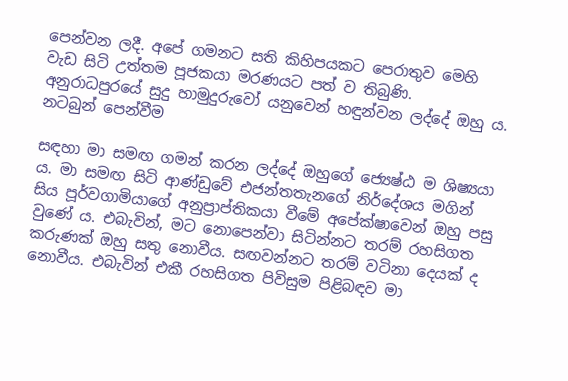පෙන්වන ලදී. අපේ ගමනට සති කිහිපයකට පෙරාතුව මෙහි වැඩ සිටි උත්තම පූජකයා මරණයට පත් ව තිබුණි. අනුරාධපුරයේ සුදු හාමුදුරුවෝ යනුවෙන් හඳුන්වන ලද්දේ ඔහු ය. නටබුන් පෙන්වීම

සඳහා මා සමඟ ගමන් කරන ලද්දේ ඔහුගේ ජ්‍යෙෂ්ඨ ම ශිෂ්‍යයා ය. මා සමඟ සිටි ආණ්ඩුවේ එජන්තතැනගේ නිර්දේශය මගින් සිය පූර්වගාමියාගේ අනුප්‍රාප්තිකයා වීමේ අපේක්ෂාවෙන් ඔහු පසු වුණේ ය. එබැවින්, මට නොපෙන්වා සිටින්නට තරම් රහසිගත කරුණක් ඔහු සතු නොවීය. සඟවන්නට තරම් වටිනා දෙයක් ද නොවීය. එබැවින් එකී රහසිගත පිවිසුම පිළිබඳව මා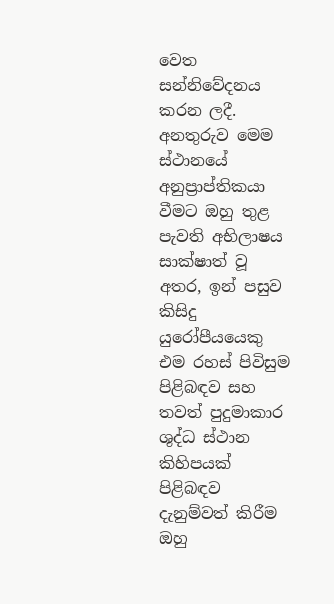වෙත සන්නිවේදනය කරන ලදී. අනතුරුව මෙම ස්ථානයේ අනුප්‍රාප්තිකයා වීමට ඔහු තුළ පැවති අභිලාෂය සාක්ෂාත් වූ අතර, ඉන් පසුව කිසිදු යුරෝපීයයෙකු එම රහස් පිවිසුම පිළිබඳව සහ තවත් පුදුමාකාර ශුද්ධ ස්ථාන කිහිපයක් පිළිබඳව දැනුම්වත් කිරීම ඔහු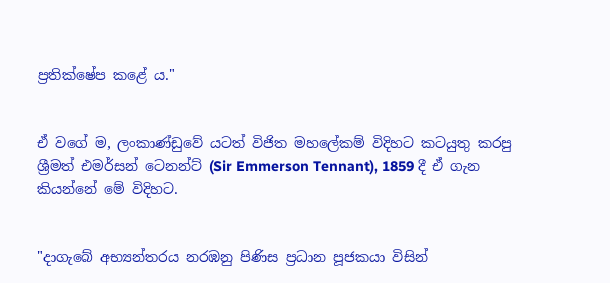ප්‍රතික්ෂේප කළේ ය."


ඒ වගේ ම, ලංකාණ්ඩුවේ යටත් විජිත මහලේකම් විදිහට කටයුතු කරපු ශ්‍රීමත් එමර්සන් ටෙනන්ට් (Sir Emmerson Tennant), 1859 දී ඒ ගැන කියන්නේ මේ විදිහට.


"දාගැබේ අභ්‍යන්තරය නරඹනු පිණිස ප්‍රධාන පූජකයා විසින්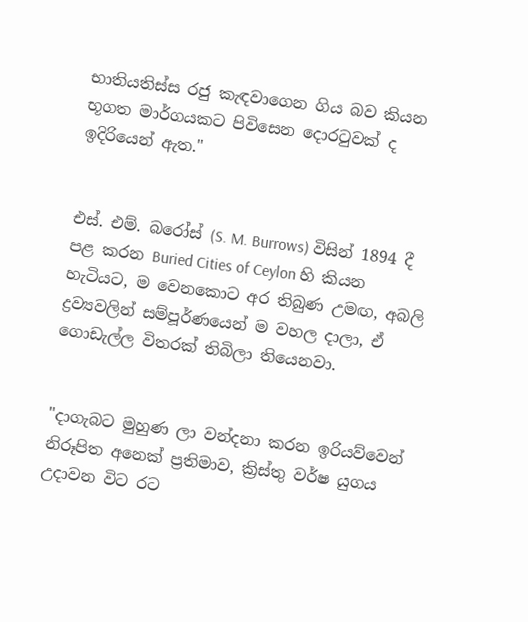භාතියතිස්ස රජු කැඳවාගෙන ගිය බව කියන භූගත මාර්ගයකට පිවිසෙන දොරටුවක් ද ඉදිරියෙන් ඇත."


එස්. එම්. බරෝස් (S. M. Burrows) විසින් 1894 දී පළ කරන Buried Cities of Ceylon හි කියන හැටියට, ම වෙනකොට අර තිබුණ උමඟ, අබලි ද්‍රව්‍යවලින් සම්පූර්ණයෙන් ම වහල දාලා, ඒ ගොඩැල්ල විතරක් තිබිලා තියෙනවා.


"දාගැබට මුහුණ ලා වන්දනා කරන ඉරියව්වෙන් නිරූපිත අනෙක් ප්‍රතිමාව, ක්‍රිස්තු වර්ෂ යුගය උදාවන විට රට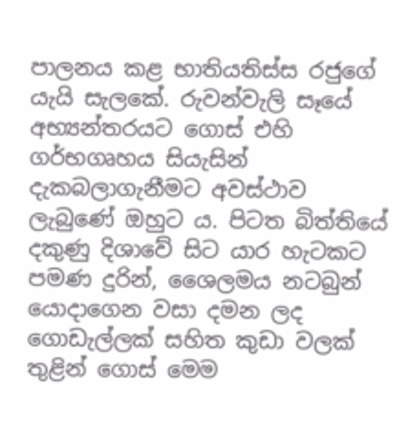පාලනය කළ භාතියතිස්ස රජුගේ යැයි සැලකේ. රුවන්වැලි සෑයේ අභ්‍යන්තරයට ගොස් එහි ගර්භගෘහය සියැසින් දැකබලාගැනීමට අවස්ථාව ලැබුණේ ඔහුට ය. පිටත බිත්තියේ දකුණු දිශාවේ සිට යාර හැටකට පමණ දුරින්, ශෛලමය නටබුන් යොදාගෙන වසා දමන ලද ගොඩැල්ලක් සහිත කුඩා වලක් තුළින් ගොස් මෙම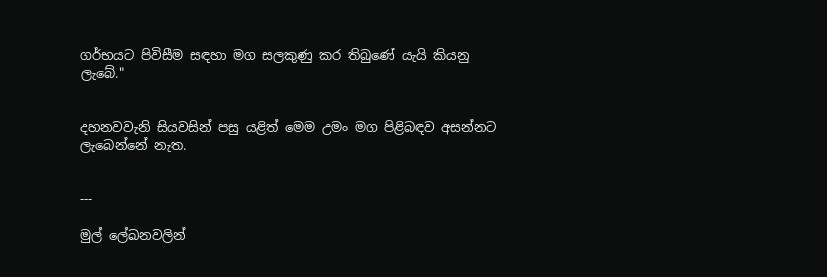ගර්භයට පිවිසීම සඳහා මග සලකුණු කර තිබුණේ යැයි කියනු ලැබේ."


දහනවවැනි සියවසින් පසු යළිත් මෙම උමං මග පිළිබඳව අසන්නට ලැබෙන්නේ නැත.


---

මුල් ලේඛනවලින්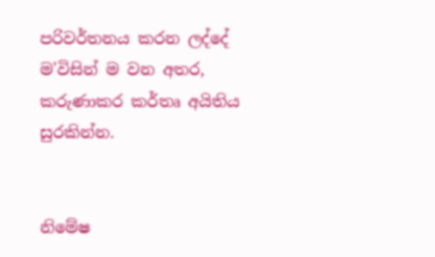පරිවර්තනය කරන ලද්දේ ම'විසින් ම වන අතර, කරුණාකර කර්තෘ අයිතිය සුරකින්න.


නිමේෂ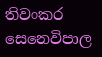තිවංකර සෙනෙවිපාල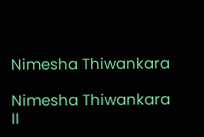Nimesha Thiwankara

Nimesha Thiwankara II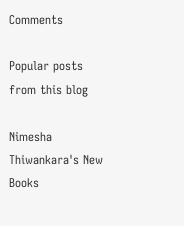Comments

Popular posts from this blog

Nimesha Thiwankara's New Books